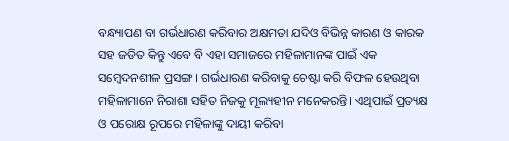ବନ୍ଧ୍ୟାପଣ ବା ଗର୍ଭଧାରଣ କରିବାର ଅକ୍ଷମତା ଯଦିଓ ବିଭିନ୍ନ କାରଣ ଓ କାରକ ସହ ଜଡିତ କିନ୍ତୁ ଏବେ ବି ଏହା ସମାଜରେ ମହିଳାମାନଙ୍କ ପାଇଁ ଏକ ସମ୍ବେଦନଶୀଳ ପ୍ରସଙ୍ଗ। ଗର୍ଭଧାରଣ କରିବାକୁ ଚେଷ୍ଟା କରି ବିଫଳ ହେଉଥିବା ମହିଳାମାନେ ନିରାଶା ସହିତ ନିଜକୁ ମୂଲ୍ୟହୀନ ମନେକରନ୍ତି। ଏଥିପାଇଁ ପ୍ରତ୍ୟକ୍ଷ ଓ ପରୋକ୍ଷ ରୂପରେ ମହିଳାଙ୍କୁ ଦାୟୀ କରିବା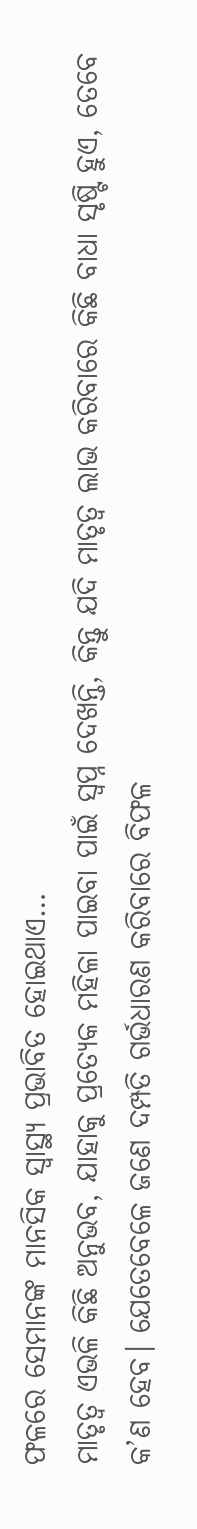ଫଳରେ ସେମାନଙ୍କ ମାନସିକ ସ୍ବାସ୍ଥ୍ୟ ପ୍ରଭାବିତ ହୋଇଥାଏ…
ମାତୃତ୍ୱ ଏଭଳି କିଛି ଅନୁଭବ, ଯାହାକୁ ପ୍ରତ୍ୟେକ ମହିଳା ପାଇବା ପାଇଁ ସ୍ବପ୍ନ ଦେଖନ୍ତି, କିନ୍ତୁ ଯଦି ମାତୃତ୍ୱ ଲାଭ କରିବାରେ କିଛି ବାଧା ସୃଷ୍ଟି ହୁଏ, ତେବେ କ’ଣ ହେବ। ଯେତେବେଳେ ଜଣେ ଦମ୍ପତି ଗର୍ଭଧାରଣ କରିବାରେ ବିଫଳ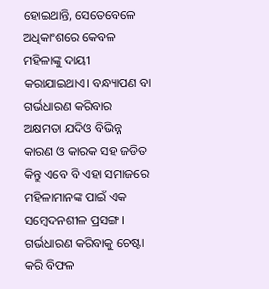ହୋଇଥାନ୍ତି, ସେତେବେଳେ ଅଧିକାଂଶରେ କେବଳ ମହିଳାଙ୍କୁ ଦାୟୀ କରାଯାଇଥାଏ। ବନ୍ଧ୍ୟାପଣ ବା ଗର୍ଭଧାରଣ କରିବାର ଅକ୍ଷମତା ଯଦିଓ ବିଭିନ୍ନ କାରଣ ଓ କାରକ ସହ ଜଡିତ କିନ୍ତୁ ଏବେ ବି ଏହା ସମାଜରେ ମହିଳାମାନଙ୍କ ପାଇଁ ଏକ ସମ୍ବେଦନଶୀଳ ପ୍ରସଙ୍ଗ। ଗର୍ଭଧାରଣ କରିବାକୁ ଚେଷ୍ଟା କରି ବିଫଳ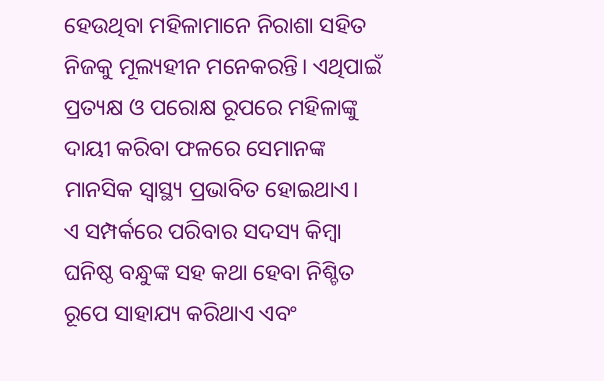ହେଉଥିବା ମହିଳାମାନେ ନିରାଶା ସହିତ ନିଜକୁ ମୂଲ୍ୟହୀନ ମନେକରନ୍ତି। ଏଥିପାଇଁ ପ୍ରତ୍ୟକ୍ଷ ଓ ପରୋକ୍ଷ ରୂପରେ ମହିଳାଙ୍କୁ ଦାୟୀ କରିବା ଫଳରେ ସେମାନଙ୍କ ମାନସିକ ସ୍ବାସ୍ଥ୍ୟ ପ୍ରଭାବିତ ହୋଇଥାଏ।
ଏ ସମ୍ପର୍କରେ ପରିବାର ସଦସ୍ୟ କିମ୍ବା ଘନିଷ୍ଠ ବନ୍ଧୁଙ୍କ ସହ କଥା ହେବା ନିଶ୍ଚିତ ରୂପେ ସାହାଯ୍ୟ କରିଥାଏ ଏବଂ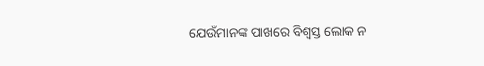ଯେଉଁମାନଙ୍କ ପାଖରେ ବିଶ୍ୱସ୍ତ ଲୋକ ନ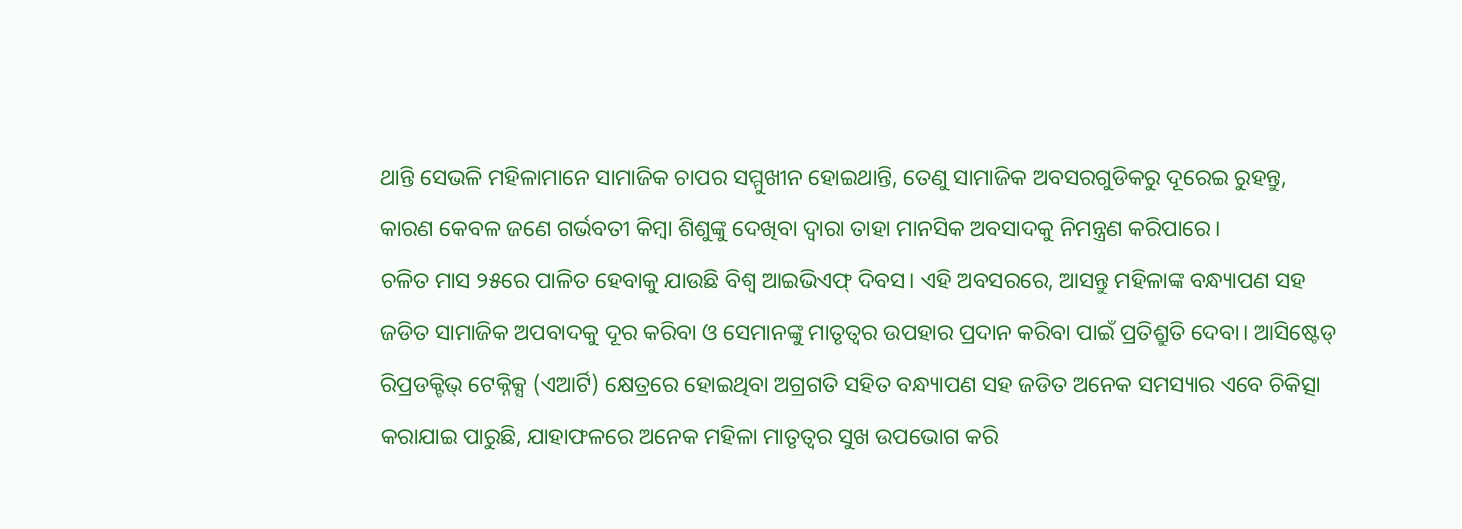ଥାନ୍ତି ସେଭଳି ମହିଳାମାନେ ସାମାଜିକ ଚାପର ସମ୍ମୁଖୀନ ହୋଇଥାନ୍ତି, ତେଣୁ ସାମାଜିକ ଅବସରଗୁଡିକରୁ ଦୂରେଇ ରୁହନ୍ତୁ, କାରଣ କେବଳ ଜଣେ ଗର୍ଭବତୀ କିମ୍ବା ଶିଶୁଙ୍କୁ ଦେଖିବା ଦ୍ୱାରା ତାହା ମାନସିକ ଅବସାଦକୁ ନିମନ୍ତ୍ରଣ କରିପାରେ।
ଚଳିତ ମାସ ୨୫ରେ ପାଳିତ ହେବାକୁ ଯାଉଛି ବିଶ୍ୱ ଆଇଭିଏଫ୍ ଦିବସ। ଏହି ଅବସରରେ, ଆସନ୍ତୁ ମହିଳାଙ୍କ ବନ୍ଧ୍ୟାପଣ ସହ ଜଡିତ ସାମାଜିକ ଅପବାଦକୁ ଦୂର କରିବା ଓ ସେମାନଙ୍କୁ ମାତୃତ୍ୱର ଉପହାର ପ୍ରଦାନ କରିବା ପାଇଁ ପ୍ରତିଶ୍ରୁତି ଦେବା। ଆସିଷ୍ଟେଡ୍ ରିପ୍ରଡକ୍ଟିଭ୍ ଟେକ୍ନିକ୍ସ (ଏଆର୍ଟି) କ୍ଷେତ୍ରରେ ହୋଇଥିବା ଅଗ୍ରଗତି ସହିତ ବନ୍ଧ୍ୟାପଣ ସହ ଜଡିତ ଅନେକ ସମସ୍ୟାର ଏବେ ଚିକିତ୍ସା କରାଯାଇ ପାରୁଛି, ଯାହାଫଳରେ ଅନେକ ମହିଳା ମାତୃତ୍ୱର ସୁଖ ଉପଭୋଗ କରି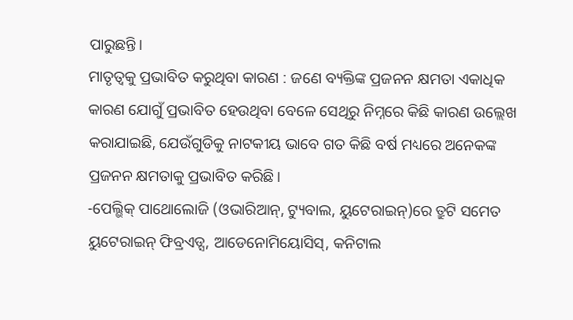ପାରୁଛନ୍ତି।
ମାତୃତ୍ୱକୁ ପ୍ରଭାବିତ କରୁଥିବା କାରଣ : ଜଣେ ବ୍ୟକ୍ତିଙ୍କ ପ୍ରଜନନ କ୍ଷମତା ଏକାଧିକ କାରଣ ଯୋଗୁଁ ପ୍ରଭାବିତ ହେଉଥିବା ବେଳେ ସେଥିରୁ ନିମ୍ନରେ କିଛି କାରଣ ଉଲ୍ଲେଖ କରାଯାଇଛି, ଯେଉଁଗୁଡିକୁ ନାଟକୀୟ ଭାବେ ଗତ କିଛି ବର୍ଷ ମଧ୍ୟରେ ଅନେକଙ୍କ ପ୍ରଜନନ କ୍ଷମତାକୁ ପ୍ରଭାବିତ କରିଛି।
-ପେଲ୍ଭିକ୍ ପାଥୋଲୋଜି (ଓଭାରିଆନ୍, ଟ୍ୟୁବାଲ, ୟୁଟେରାଇନ୍)ରେ ତ୍ରୁଟି ସମେତ ୟୁଟେରାଇନ୍ ଫିବ୍ରଏଡ୍ସ, ଆଡେନୋମିୟୋସିସ୍, କନିଟାଲ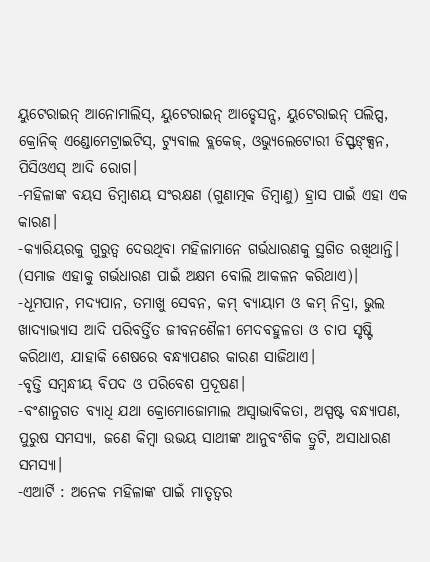ୟୁଟେରାଇନ୍ ଆନୋମାଲିସ୍, ୟୁଟେରାଇନ୍ ଆଡ୍ହେସନ୍ସ, ୟୁଟେରାଇନ୍ ପଲିପ୍ସ, କ୍ରୋନିକ୍ ଏଣ୍ଡୋମେଟ୍ରାଇଟିସ୍, ଟ୍ୟୁବାଲ ବ୍ଲକେଜ୍, ଓଭ୍ୟୁଲେଟୋରୀ ଡିସ୍ଫଙ୍କ୍ସନ, ପିସିଓଏସ୍ ଆଦି ରୋଗ।
-ମହିଳାଙ୍କ ବୟସ ଡିମ୍ବାଶୟ ସଂରକ୍ଷଣ (ଗୁଣାତ୍ମକ ଡିମ୍ବାଣୁ) ହ୍ରାସ ପାଇଁ ଏହା ଏକ କାରଣ।
-କ୍ୟାରିୟରକୁ ଗୁରୁତ୍ୱ ଦେଉଥିବା ମହିଳାମାନେ ଗର୍ଭଧାରଣକୁ ସ୍ଥଗିତ ରଖିଥାନ୍ତି। (ସମାଜ ଏହାକୁ ଗର୍ଭଧାରଣ ପାଇଁ ଅକ୍ଷମ ବୋଲି ଆକଳନ କରିଥାଏ)।
-ଧୂମପାନ, ମଦ୍ୟପାନ, ତମାଖୁ ସେବନ, କମ୍ ବ୍ୟାୟାମ ଓ କମ୍ ନିଦ୍ରା, ଭୁଲ ଖାଦ୍ୟାଭ୍ୟାସ ଆଦି ପରିବର୍ତ୍ତିତ ଜୀବନଶୈଳୀ ମେଦବହୁଳତା ଓ ଚାପ ସୃଷ୍ଟି କରିଥାଏ, ଯାହାକି ଶେଷରେ ବନ୍ଧ୍ୟାପଣର କାରଣ ସାଜିଥାଏ।
-ବୃତ୍ତି ସମ୍ବନ୍ଧୀୟ ବିପଦ ଓ ପରିବେଶ ପ୍ରଦୂଷଣ।
-ବଂଶାନୁଗତ ବ୍ୟାଧି ଯଥା କ୍ରୋମୋଜୋମାଲ ଅସ୍ବାଭାବିକତା, ଅସ୍ପଷ୍ଟ ବନ୍ଧ୍ୟାପଣ, ପୁରୁଷ ସମସ୍ୟା, ଜଣେ କିମ୍ବା ଉଭୟ ସାଥୀଙ୍କ ଆନୁବଂଶିକ ତ୍ରୁଟି, ଅସାଧାରଣ ସମସ୍ୟା।
-ଏଆର୍ଟି : ଅନେକ ମହିଳାଙ୍କ ପାଇଁ ମାତୃତ୍ୱର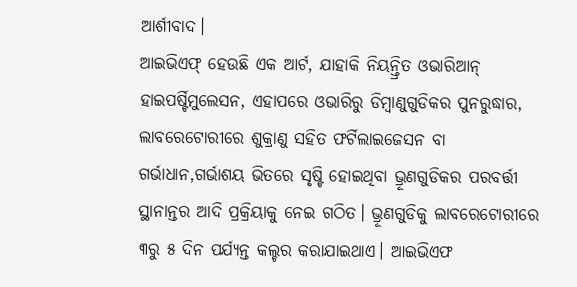ଆର୍ଶୀବାଦ।
ଆଇଭିଏଫ୍ ହେଉଛି ଏକ ଆର୍ଟ, ଯାହାକି ନିୟନ୍ତ୍ରିତ ଓଭାରିଆନ୍ ହାଇପର୍ଷ୍ଟିମୁଲେସନ, ଏହାପରେ ଓଭାରିରୁ ଡିମ୍ବାଣୁଗୁଡିକର ପୁନରୁଦ୍ଧାର, ଲାବରେଟୋରୀରେ ଶୁକ୍ରାଣୁ ସହିତ ଫର୍ଟିଲାଇଜେସନ ବା ଗର୍ଭାଧାନ,ଗର୍ଭାଶୟ ଭିତରେ ସୃଷ୍ଟି ହୋଇଥିବା ଭ୍ରୂଣଗୁଡିକର ପରବର୍ତ୍ତୀ ସ୍ଥାନାନ୍ତର ଆଦି ପ୍ରକ୍ରିୟାକୁ ନେଇ ଗଠିତ। ଭ୍ରୂଣଗୁଡିକୁ ଲାବରେଟୋରୀରେ ୩ରୁ ୫ ଦିନ ପର୍ଯ୍ୟନ୍ତ କଲ୍ଚର କରାଯାଇଥାଏ। ଆଇଭିଏଫ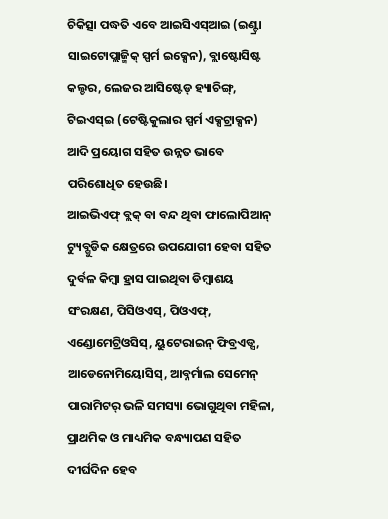ଚିକିତ୍ସା ପଦ୍ଧତି ଏବେ ଆଇସିଏସ୍ଆଇ (ଇଣ୍ଟ୍ରା ସାଇଟୋପ୍ଲାଜ୍ମିକ୍ ସ୍ପର୍ମ ଇକ୍ସେନ), ବ୍ଲାଷ୍ଟୋସିଷ୍ଟ କଲ୍ଚର, ଲେଜର ଆସିଷ୍ଟେଡ୍ ହ୍ୟାଚିଙ୍ଗ୍, ଟିଇଏସ୍ଇ (ଟେଷ୍ଟିକୁଲାର ସ୍ପର୍ମ ଏକ୍ସଟ୍ରାକ୍ସନ) ଆଦି ପ୍ରୟୋଗ ସହିତ ଉନ୍ନତ ଭାବେ ପରିଶୋଧିତ ହେଉଛି।
ଆଇଭିଏଫ୍ ବ୍ଲକ୍ ବା ବନ୍ଦ ଥିବା ଫାଲୋପିଆନ୍ ଟ୍ୟୁବ୍ଗୁଡିକ କ୍ଷେତ୍ରରେ ଉପଯୋଗୀ ହେବା ସହିତ ଦୁର୍ବଳ କିମ୍ବା ହ୍ରାସ ପାଇଥିବା ଡିମ୍ବାଶୟ ସଂରକ୍ଷଣ, ପିସିଓଏସ୍, ପିଓଏଫ୍, ଏଣ୍ଡୋମେଟ୍ରିଓସିସ୍, ୟୁଟେରାଇନ୍ ଫିବ୍ରଏଡ୍ସ, ଆଡେନୋମିୟୋସିସ୍, ଆବ୍ନର୍ମାଲ ସେମେନ୍ ପାରାମିଟର୍ ଭଳି ସମସ୍ୟା ଭୋଗୁଥିବା ମହିଳା, ପ୍ରାଥମିକ ଓ ମାଧ୍ୟମିକ ବନ୍ଧ୍ୟାପଣ ସହିତ ଦୀର୍ଘଦିନ ହେବ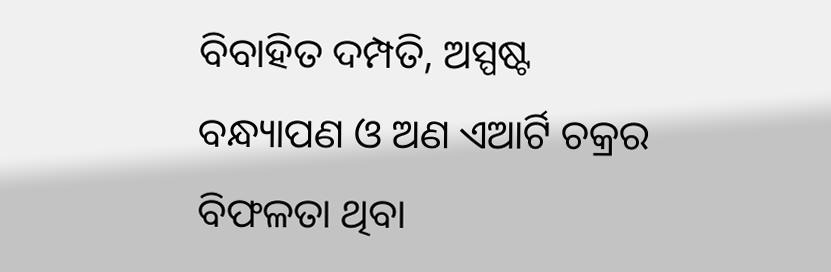ବିବାହିତ ଦମ୍ପତି, ଅସ୍ପଷ୍ଟ ବନ୍ଧ୍ୟାପଣ ଓ ଅଣ ଏଆର୍ଟି ଚକ୍ରର ବିଫଳତା ଥିବା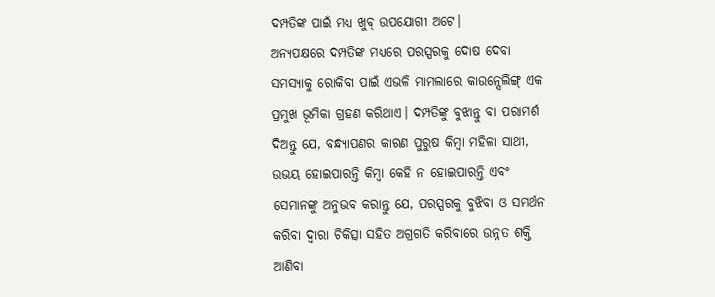ଦମ୍ପତିଙ୍କ ପାଇଁ ମଧ୍ୟ ଖୁବ୍ ଉପଯୋଗୀ ଅଟେ।
ଅନ୍ୟପକ୍ଷରେ ଦମ୍ପତିଙ୍କ ମଧ୍ୟରେ ପରସ୍ପରକୁ ଦୋଷ ଦେବା ସମସ୍ୟାକୁ ରୋକିବା ପାଇଁ ଏଭଳି ମାମଲାରେ କାଉନ୍ସେଲିଙ୍ଗ୍ ଏକ ପ୍ରମୁଖ ଭୂମିକା ଗ୍ରହଣ କରିଥାଏ। ଦମ୍ପତିଙ୍କୁ ବୁଝାନ୍ତୁ ବା ପରାମର୍ଶ ଦିଅନ୍ତୁ ଯେ, ବନ୍ଧ୍ୟାପଣର କାରଣ ପୁରୁଷ କିମ୍ବା ମହିଳା ସାଥୀ, ଉଭୟ ହୋଇପାରନ୍ତି କିମ୍ବା କେହି ନ ହୋଇପାରନ୍ତି ଏବଂ ସେମାନଙ୍କୁ ଅନୁଭବ କରାନ୍ତୁ ଯେ, ପରସ୍ପରକୁ ବୁଝିବା ଓ ସମର୍ଥନ କରିବା ଦ୍ୱାରା ଚିକିତ୍ସା ସହିତ ଅଗ୍ରଗତି କରିବାରେ ଉନ୍ନତ ଶକ୍ତି ଆଣିବା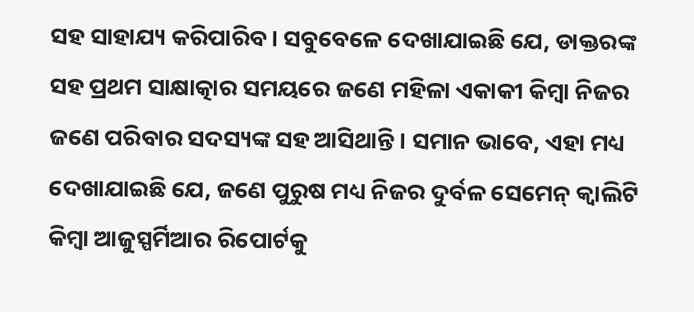ସହ ସାହାଯ୍ୟ କରିପାରିବ। ସବୁବେଳେ ଦେଖାଯାଇଛି ଯେ, ଡାକ୍ତରଙ୍କ ସହ ପ୍ରଥମ ସାକ୍ଷାତ୍କାର ସମୟରେ ଜଣେ ମହିଳା ଏକାକୀ କିମ୍ବା ନିଜର ଜଣେ ପରିବାର ସଦସ୍ୟଙ୍କ ସହ ଆସିଥାନ୍ତି। ସମାନ ଭାବେ, ଏହା ମଧ୍ୟ ଦେଖାଯାଇଛି ଯେ, ଜଣେ ପୁରୁଷ ମଧ୍ୟ ନିଜର ଦୁର୍ବଳ ସେମେନ୍ କ୍ୱାଲିଟି କିମ୍ବା ଆଜୁସ୍ପର୍ମିଆର ରିପୋର୍ଟକୁ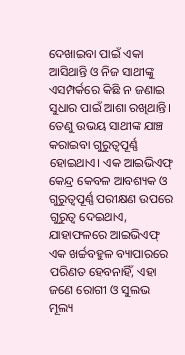ଦେଖାଇବା ପାଇଁ ଏକା ଆସିଥାନ୍ତି ଓ ନିଜ ସାଥୀଙ୍କୁ ଏସମ୍ପର୍କରେ କିଛି ନ ଜଣାଇ ସୁଧାର ପାଇଁ ଆଶା ରଖିଥାନ୍ତି।
ତେଣୁ ଉଭୟ ସାଥୀଙ୍କ ଯାଞ୍ଚ କରାଇବା ଗୁରୁତ୍ୱପୂର୍ଣ୍ଣ ହୋଇଥାଏ। ଏକ ଆଇଭିଏଫ୍ କେନ୍ଦ୍ର କେବଳ ଆବଶ୍ୟକ ଓ ଗୁରୁତ୍ୱପୂର୍ଣ୍ଣ ପରୀକ୍ଷଣ ଉପରେ ଗୁରୁତ୍ୱ ଦେଇଥାଏ, ଯାହାଫଳରେ ଆଇଭିଏଫ୍ ଏକ ଖର୍ଚ୍ଚବହୁଳ ବ୍ୟାପାରରେ ପରିଣତ ହେବନାହିଁ, ଏହା ଜଣେ ରୋଗୀ ଓ ସୁଲଭ ମୂଲ୍ୟ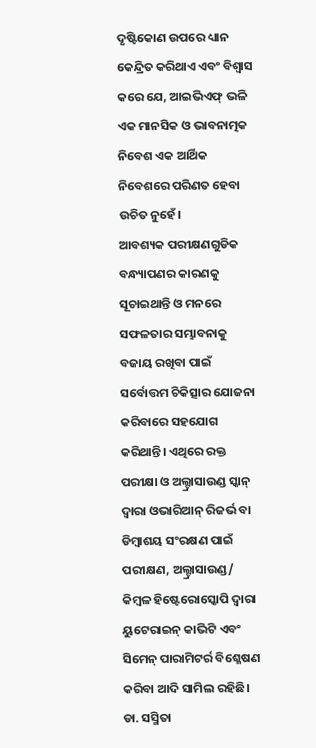ଦୃଷ୍ଟିକୋଣ ଉପରେ ଧ୍ୟାନ କେନ୍ଦ୍ରିତ କରିଥାଏ ଏବଂ ବିଶ୍ୱାସ କରେ ଯେ, ଆଇଭିଏଫ୍ ଭଳି ଏକ ମାନସିକ ଓ ଭାବନାତ୍ମକ ନିବେଶ ଏକ ଆର୍ଥିକ ନିବେଶରେ ପରିଣତ ହେବା ଉଚିତ ନୁହେଁ।
ଆବଶ୍ୟକ ପରୀକ୍ଷଣଗୁଡିକ ବନ୍ଧ୍ୟାପଣର କାରଣକୁ ସୂଚାଇଥାନ୍ତି ଓ ମନରେ ସଫଳତାର ସମ୍ଭାବନାକୁ ବଜାୟ ରଖିବା ପାଇଁ ସର୍ବୋତ୍ତମ ଚିକିତ୍ସାର ଯୋଜନା କରିବାରେ ସହଯୋଗ କରିଥାନ୍ତି। ଏଥିରେ ରକ୍ତ ପରୀକ୍ଷା ଓ ଅଲ୍ଟ୍ରାସାଉଣ୍ଡ ସ୍କାନ୍ ଦ୍ୱାରା ଓଭାରିଆନ୍ ରିଜର୍ଭ ବା ଡିମ୍ବାଶୟ ସଂରକ୍ଷଣ ପାଇଁ ପରୀକ୍ଷଣ, ଅଲ୍ଟ୍ରାସାଉଣ୍ଡ/ କିମ୍ବଳ ହିଷ୍ଟେରୋସ୍କୋପି ଦ୍ୱାରା ୟୁଟେରାଇନ୍ କାଭିଟି ଏବଂ ସିମେନ୍ ପାରାମିଟର୍ର ବିଶ୍ଳେଷଣ କରିବା ଆଦି ସାମିଲ ରହିଛି।
ଡା. ସସ୍ମିତା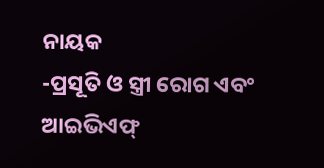ନାୟକ
-ପ୍ରସୂତି ଓ ସ୍ତ୍ରୀ ରୋଗ ଏବଂ ଆଇଭିଏଫ୍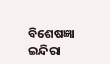ବିଶେଷଜ୍ଞା
ଇନ୍ଦିରା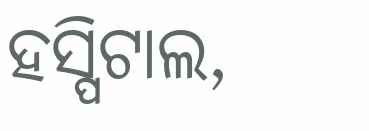ହସ୍ପିଟାଲ,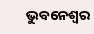ଭୁବନେଶ୍ୱର